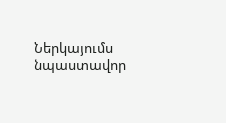Ներկայումս նպաստավոր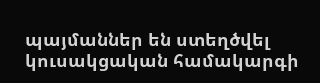պայմաններ են ստեղծվել կուսակցական համակարգի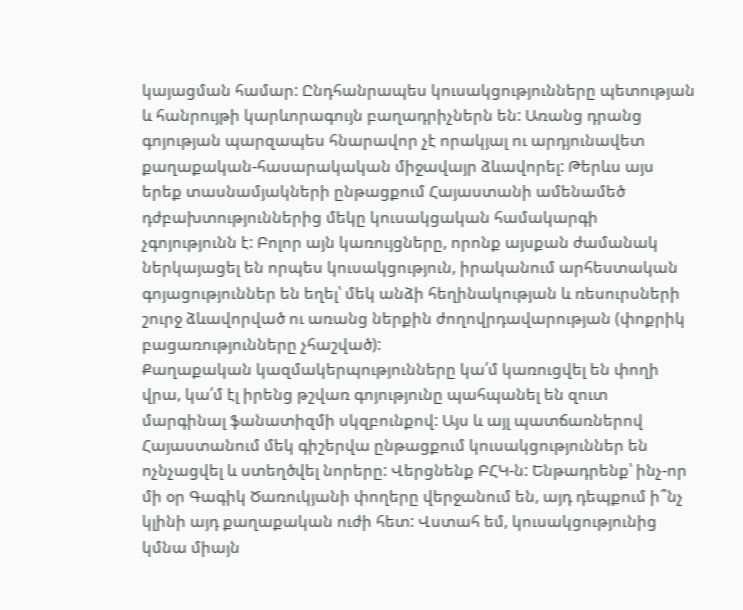կայացման համար: Ընդհանրապես կուսակցությունները պետության և հանրույթի կարևորագույն բաղադրիչներն են: Առանց դրանց գոյության պարզապես հնարավոր չէ որակյալ ու արդյունավետ քաղաքական-հասարակական միջավայր ձևավորել: Թերևս այս երեք տասնամյակների ընթացքում Հայաստանի ամենամեծ դժբախտություններից մեկը կուսակցական համակարգի չգոյությունն է: Բոլոր այն կառույցները, որոնք այսքան ժամանակ ներկայացել են որպես կուսակցություն, իրականում արհեստական գոյացություններ են եղել՝ մեկ անձի հեղինակության և ռեսուրսների շուրջ ձևավորված ու առանց ներքին ժողովրդավարության (փոքրիկ բացառությունները չհաշված):
Քաղաքական կազմակերպությունները կա՛մ կառուցվել են փողի վրա, կա՛մ էլ իրենց թշվառ գոյությունը պահպանել են զուտ մարգինալ ֆանատիզմի սկզբունքով: Այս և այլ պատճառներով Հայաստանում մեկ գիշերվա ընթացքում կուսակցություններ են ոչնչացվել և ստեղծվել նորերը: Վերցնենք ԲՀԿ-ն: Ենթադրենք՝ ինչ-որ մի օր Գագիկ Ծառուկյանի փողերը վերջանում են, այդ դեպքում ի՞նչ կլինի այդ քաղաքական ուժի հետ: Վստահ եմ, կուսակցությունից կմնա միայն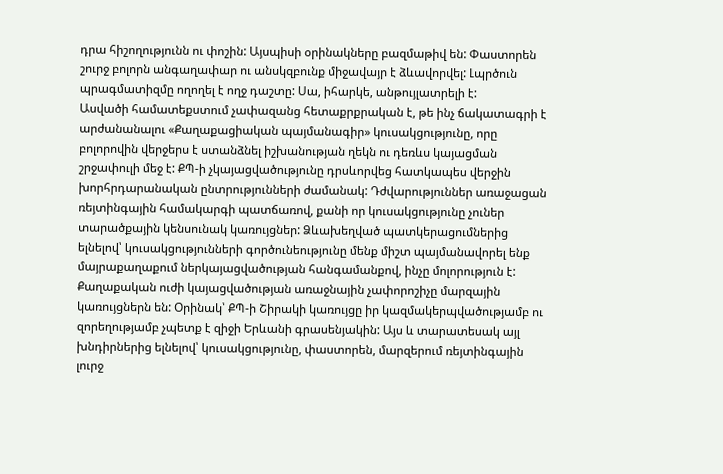դրա հիշողությունն ու փոշին: Այսպիսի օրինակները բազմաթիվ են: Փաստորեն շուրջ բոլորն անգաղափար ու անսկզբունք միջավայր է ձևավորվել: Լպրծուն պրագմատիզմը ողողել է ողջ դաշտը: Սա, իհարկե, անթույլատրելի է:
Ասվածի համատեքստում չափազանց հետաքրքրական է, թե ինչ ճակատագրի է արժանանալու «Քաղաքացիական պայմանագիր» կուսակցությունը, որը բոլորովին վերջերս է ստանձնել իշխանության ղեկն ու դեռևս կայացման շրջափուլի մեջ է: ՔՊ-ի չկայացվածությունը դրսևորվեց հատկապես վերջին խորհրդարանական ընտրությունների ժամանակ: Դժվարություններ առաջացան ռեյտինգային համակարգի պատճառով, քանի որ կուսակցությունը չուներ տարածքային կենսունակ կառույցներ: Ձևախեղված պատկերացումներից ելնելով՝ կուսակցությունների գործունեությունը մենք միշտ պայմանավորել ենք մայրաքաղաքում ներկայացվածության հանգամանքով, ինչը մոլորություն է: Քաղաքական ուժի կայացվածության առաջնային չափորոշիչը մարզային կառույցներն են: Օրինակ՝ ՔՊ-ի Շիրակի կառույցը իր կազմակերպվածությամբ ու զորեղությամբ չպետք է զիջի Երևանի գրասենյակին: Այս և տարատեսակ այլ խնդիրներից ելնելով՝ կուսակցությունը, փաստորեն, մարզերում ռեյտինգային լուրջ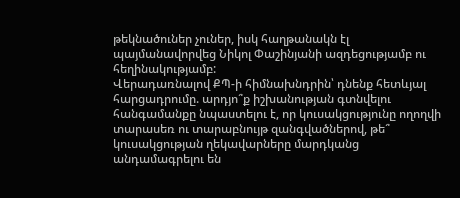թեկնածուներ չուներ, իսկ հաղթանակն էլ պայմանավորվեց Նիկոլ Փաշինյանի ազդեցությամբ ու հեղինակությամբ:
Վերադառնալով ՔՊ-ի հիմնախնդրին՝ դնենք հետևյալ հարցադրումը. արդյո՞ք իշխանության գտնվելու հանգամանքը նպաստելու է, որ կուսակցությունը ողողվի տարասեռ ու տարաբնույթ զանգվածներով, թե՞ կուսակցության ղեկավարները մարդկանց անդամագրելու են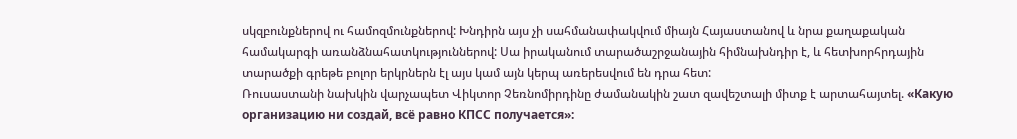սկզբունքներով ու համոզմունքներով: Խնդիրն այս չի սահմանափակվում միայն Հայաստանով և նրա քաղաքական համակարգի առանձնահատկություններով: Սա իրականում տարածաշրջանային հիմնախնդիր է, և հետխորհրդային տարածքի գրեթե բոլոր երկրներն էլ այս կամ այն կերպ առերեսվում են դրա հետ:
Ռուսաստանի նախկին վարչապետ Վիկտոր Չեռնոմիրդինը ժամանակին շատ զավեշտալի միտք է արտահայտել. «Какую организацию ни создай, всё равно КПСС получается»: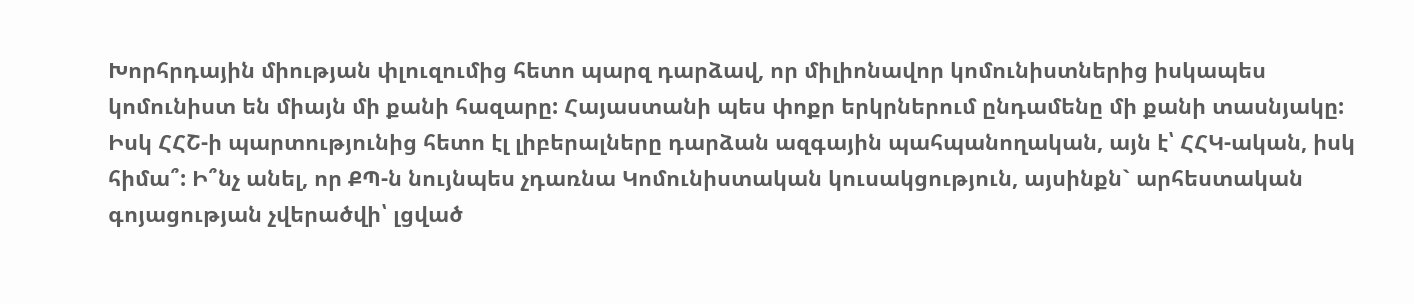Խորհրդային միության փլուզումից հետո պարզ դարձավ, որ միլիոնավոր կոմունիստներից իսկապես կոմունիստ են միայն մի քանի հազարը: Հայաստանի պես փոքր երկրներում ընդամենը մի քանի տասնյակը: Իսկ ՀՀՇ-ի պարտությունից հետո էլ լիբերալները դարձան ազգային պահպանողական, այն է՝ ՀՀԿ-ական, իսկ հիմա՞: Ի՞նչ անել, որ ՔՊ-ն նույնպես չդառնա Կոմունիստական կուսակցություն, այսինքն` արհեստական գոյացության չվերածվի՝ լցված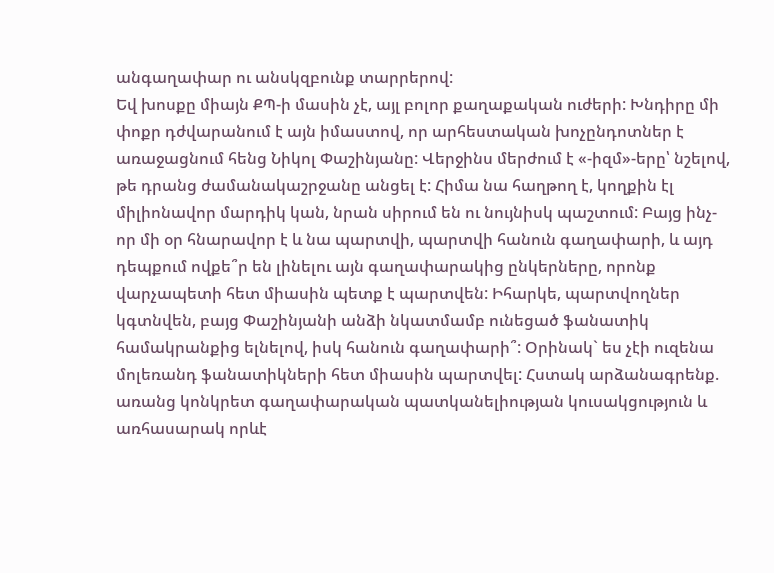անգաղափար ու անսկզբունք տարրերով:
Եվ խոսքը միայն ՔՊ-ի մասին չէ, այլ բոլոր քաղաքական ուժերի: Խնդիրը մի փոքր դժվարանում է այն իմաստով, որ արհեստական խոչընդոտներ է առաջացնում հենց Նիկոլ Փաշինյանը: Վերջինս մերժում է «-իզմ»-երը՝ նշելով, թե դրանց ժամանակաշրջանը անցել է: Հիմա նա հաղթող է, կողքին էլ միլիոնավոր մարդիկ կան, նրան սիրում են ու նույնիսկ պաշտում: Բայց ինչ-որ մի օր հնարավոր է և նա պարտվի, պարտվի հանուն գաղափարի, և այդ դեպքում ովքե՞ր են լինելու այն գաղափարակից ընկերները, որոնք վարչապետի հետ միասին պետք է պարտվեն: Իհարկե, պարտվողներ կգտնվեն, բայց Փաշինյանի անձի նկատմամբ ունեցած ֆանատիկ համակրանքից ելնելով, իսկ հանուն գաղափարի՞: Օրինակ` ես չէի ուզենա մոլեռանդ ֆանատիկների հետ միասին պարտվել: Հստակ արձանագրենք. առանց կոնկրետ գաղափարական պատկանելիության կուսակցություն և առհասարակ որևէ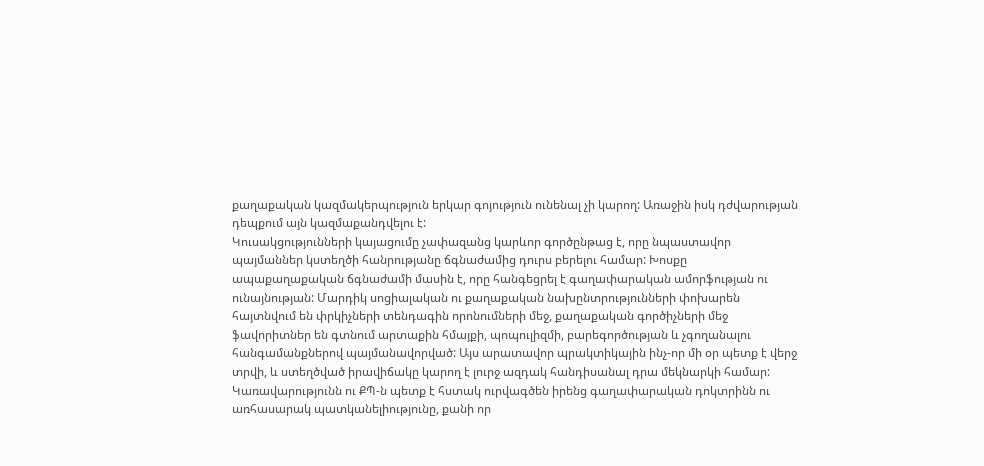քաղաքական կազմակերպություն երկար գոյություն ունենալ չի կարող: Առաջին իսկ դժվարության դեպքում այն կազմաքանդվելու է:
Կուսակցությունների կայացումը չափազանց կարևոր գործընթաց է, որը նպաստավոր պայմաններ կստեղծի հանրությանը ճգնաժամից դուրս բերելու համար: Խոսքը ապաքաղաքական ճգնաժամի մասին է, որը հանգեցրել է գաղափարական ամորֆության ու ունայնության: Մարդիկ սոցիալական ու քաղաքական նախընտրությունների փոխարեն հայտնվում են փրկիչների տենդագին որոնումների մեջ, քաղաքական գործիչների մեջ ֆավորիտներ են գտնում արտաքին հմայքի, պոպուլիզմի, բարեգործության և չգողանալու հանգամանքներով պայմանավորված: Այս արատավոր պրակտիկային ինչ-որ մի օր պետք է վերջ տրվի, և ստեղծված իրավիճակը կարող է լուրջ ազդակ հանդիսանալ դրա մեկնարկի համար:
Կառավարությունն ու ՔՊ-ն պետք է հստակ ուրվագծեն իրենց գաղափարական դոկտրինն ու առհասարակ պատկանելիությունը, քանի որ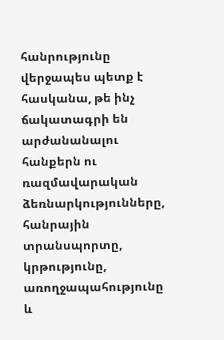հանրությունը վերջապես պետք է հասկանա, թե ինչ ճակատագրի են արժանանալու հանքերն ու ռազմավարական ձեռնարկությունները, հանրային տրանսպորտը, կրթությունը, առողջապահությունը և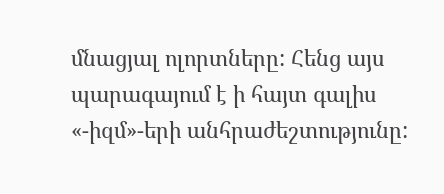մնացյալ ոլորտները: Հենց այս պարագայում է ի հայտ գալիս «-իզմ»-երի անհրաժեշտությունը: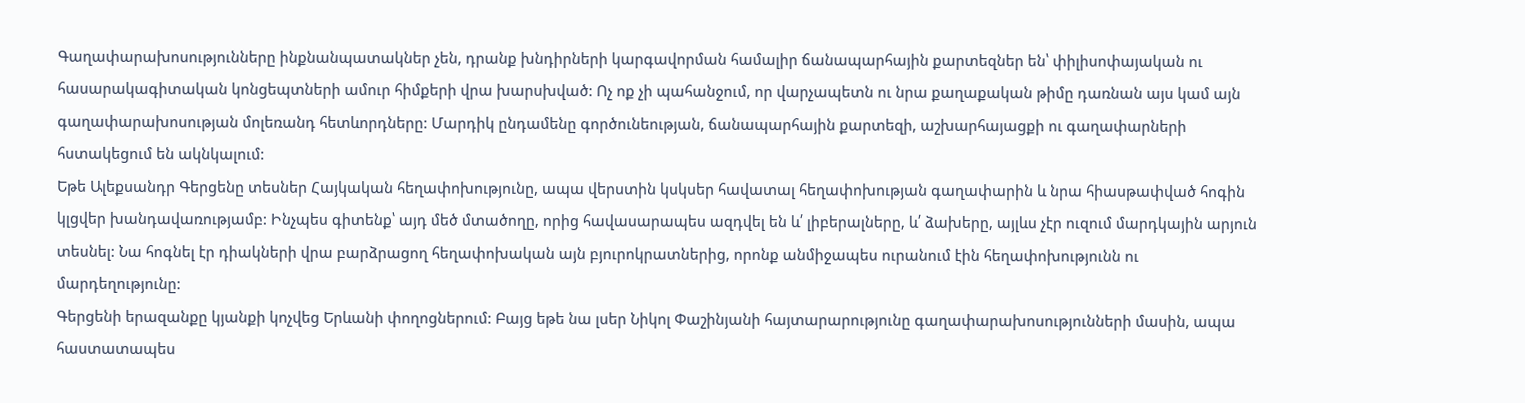Գաղափարախոսությունները ինքնանպատակներ չեն, դրանք խնդիրների կարգավորման համալիր ճանապարհային քարտեզներ են՝ փիլիսոփայական ու հասարակագիտական կոնցեպտների ամուր հիմքերի վրա խարսխված: Ոչ ոք չի պահանջում, որ վարչապետն ու նրա քաղաքական թիմը դառնան այս կամ այն գաղափարախոսության մոլեռանդ հետևորդները: Մարդիկ ընդամենը գործունեության, ճանապարհային քարտեզի, աշխարհայացքի ու գաղափարների հստակեցում են ակնկալում:
Եթե Ալեքսանդր Գերցենը տեսներ Հայկական հեղափոխությունը, ապա վերստին կսկսեր հավատալ հեղափոխության գաղափարին և նրա հիասթափված հոգին կլցվեր խանդավառությամբ: Ինչպես գիտենք՝ այդ մեծ մտածողը, որից հավասարապես ազդվել են և՛ լիբերալները, և՛ ձախերը, այլևս չէր ուզում մարդկային արյուն տեսնել: Նա հոգնել էր դիակների վրա բարձրացող հեղափոխական այն բյուրոկրատներից, որոնք անմիջապես ուրանում էին հեղափոխությունն ու մարդեղությունը:
Գերցենի երազանքը կյանքի կոչվեց Երևանի փողոցներում: Բայց եթե նա լսեր Նիկոլ Փաշինյանի հայտարարությունը գաղափարախոսությունների մասին, ապա հաստատապես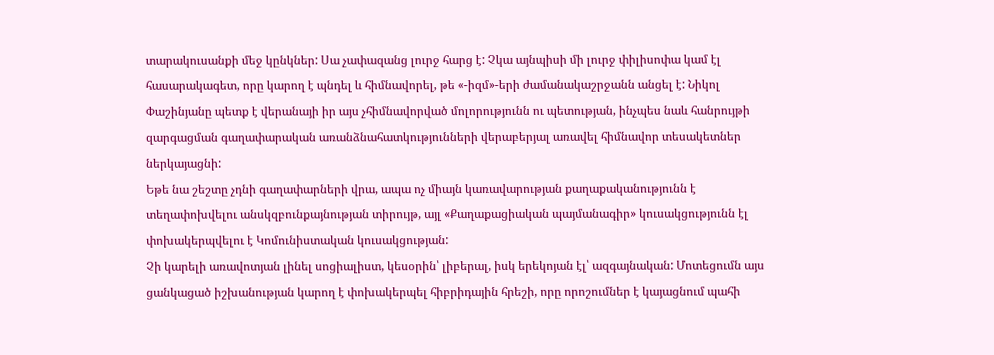տարակուսանքի մեջ կընկներ: Սա չափազանց լուրջ հարց է: Չկա այնպիսի մի լուրջ փիլիսոփա կամ էլ հասարակագետ, որը կարող է պնդել և հիմնավորել, թե «-իզմ»-երի ժամանակաշրջանն անցել է: Նիկոլ Փաշինյանը պետք է վերանայի իր այս չհիմնավորված մոլորությունն ու պետության, ինչպես նաև հանրույթի զարգացման գաղափարական առանձնահատկությունների վերաբերյալ առավել հիմնավոր տեսակետներ ներկայացնի:
Եթե նա շեշտը չդնի գաղափարների վրա, ապա ոչ միայն կառավարության քաղաքականությունն է տեղափոխվելու անսկզբունքայնության տիրույթ, այլ «Քաղաքացիական պայմանագիր» կուսակցությունն էլ փոխակերպվելու է Կոմունիստական կուսակցության:
Չի կարելի առավոտյան լինել սոցիալիստ, կեսօրին՝ լիբերալ, իսկ երեկոյան էլ՝ ազգայնական: Մոտեցումն այս ցանկացած իշխանության կարող է փոխակերպել հիբրիդային հրեշի, որը որոշումներ է կայացնում պահի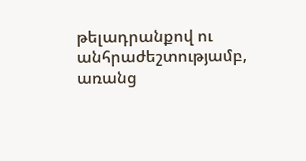թելադրանքով ու անհրաժեշտությամբ, առանց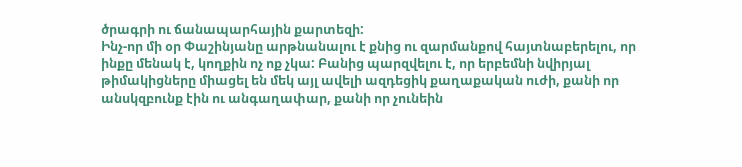ծրագրի ու ճանապարհային քարտեզի:
Ինչ-որ մի օր Փաշինյանը արթնանալու է քնից ու զարմանքով հայտնաբերելու, որ ինքը մենակ է, կողքին ոչ ոք չկա: Բանից պարզվելու է, որ երբեմնի նվիրյալ թիմակիցները միացել են մեկ այլ ավելի ազդեցիկ քաղաքական ուժի, քանի որ անսկզբունք էին ու անգաղափար, քանի որ չունեին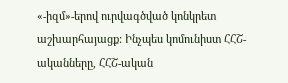«-իզմ»-երով ուրվագծված կոնկրետ աշխարհայացք: Ինչպես կոմունիստ ՀՀՇ-ականները, ՀՀՇ-ական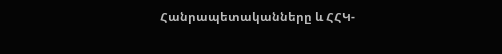Հանրապետականները և ՀՀԿ-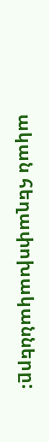ական հեղափոխականները: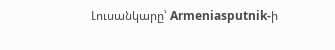Լուսանկարը՝ Armeniasputnik-ի